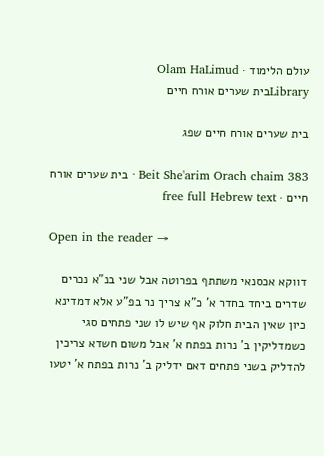עולם הלימוד · Olam HaLimud
Libraryבית שערים אורח חיים

בית שערים אורח חיים שפג

Beit She'arim Orach chaim 383 · בית שערים אורח חיים · free full Hebrew text

Open in the reader →

דווקא אכסנאי משתתף בפרוטה אבל שני בנ"א נכרים שדרים ביחד בחדר א' כ"א צריך נר בפ"ע אלא דמדינא כיון שאין הבית חלוק אף שיש לו שני פתחים סגי כשמדליקין ב' נרות בפתח א' אבל משום חשדא צריכין להדליק בשני פתחים דאם ידליק ב' נרות בפתח א' יטעו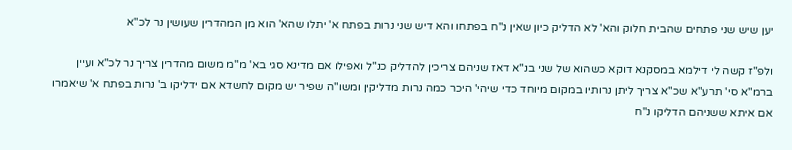יען שיש שני פתחים שהבית חלוק והא' לא הדליק כיון שאין נ"ח בפתחו והא דיש שני נרות בפתח א' יתלו שהא' הוא מן המהדרין שעושין נר לכ"א

ולפ"ז קשה לי דילמא במסקנא דוקא כשהוא של שני בנ"א דאז שניהם צריכין להדליק כנ"ל ואפילו אם מדינא סגי בא' מ"מ משום מהדרין צריך נר לכ"א ועיין ברמ"א סי' תרע"א שכ"א צריך ליתן נרותיו במקום מיוחד כדי שיהי' היכר כמה נרות מדליקין ומשו"ה שפיר יש מקום לחשדא אם ידליקו ב' נרות בפתח א' שיאמרו אם איתא ששניהם הדליקו נ"ח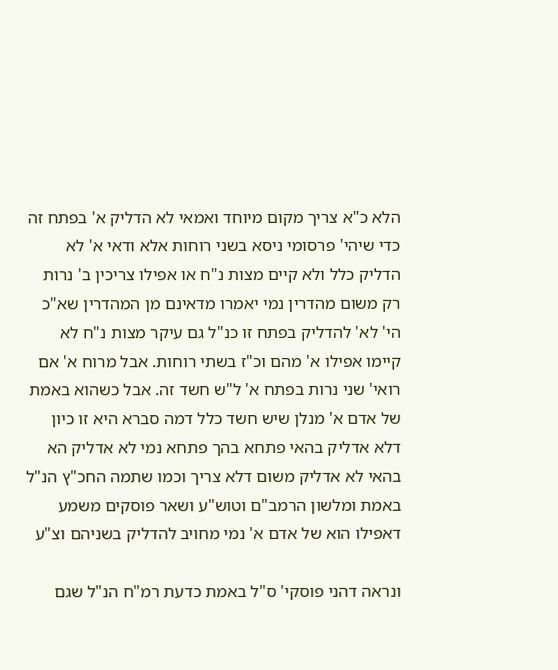הלא כ"א צריך מקום מיוחד ואמאי לא הדליק א' בפתח זה כדי שיהי' פרסומי ניסא בשני רוחות אלא ודאי א' לא הדליק כלל ולא קיים מצות נ"ח או אפילו צריכין ב' נרות רק משום מהדרין נמי יאמרו מדאינם מן המהדרין שא"כ הי' לא' להדליק בפתח זו כנ"ל גם עיקר מצות נ"ח לא קיימו אפילו א' מהם וכ"ז בשתי רוחות. אבל מרוח א' אם רואי' שני נרות בפתח א' ל"ש חשד זה. אבל כשהוא באמת של אדם א' מנלן שיש חשד כלל דמה סברא היא זו כיון דלא אדליק בהאי פתחא בהך פתחא נמי לא אדליק הא בהאי לא אדליק משום דלא צריך וכמו שתמה החכ"ץ הנ"ל באמת ומלשון הרמב"ם וטוש"ע ושאר פוסקים משמע דאפילו הוא של אדם א' נמי מחויב להדליק בשניהם וצ"ע

ונראה דהני פוסקי' ס"ל באמת כדעת רמ"ח הנ"ל שגם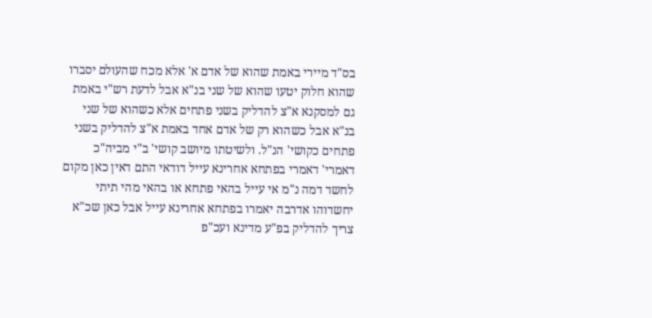בס"ד מיירי באמת שהוא של אדם א' אלא מכח שהעולם יסברו שהוא חלוק יטעו שהוא של שני בנ"א אבל לדעת רש"י באמת גם למסקנא א"צ להדליק בשני פתחים אלא כשהוא של שני בנ"א אבל כשהוא רק של אדם אחד באמת א"צ להדליק בשני פתחים כקושי' הנ"ל. ולשיטתו מיושב קושי' ב"י מביה"כ דאמרי' דאמרי בפתחא אחרינא עייל דודאי התם דאין כאן מקום לחשד דמה נ"מ אי עייל בהאי פתחא או בהאי מהי תיתי יחשדוהו אדרבה יאמרו בפתחא אחרינא עייל אבל כאן שכ"א צריך להדליק בפ"ע מדינא ועכ"פ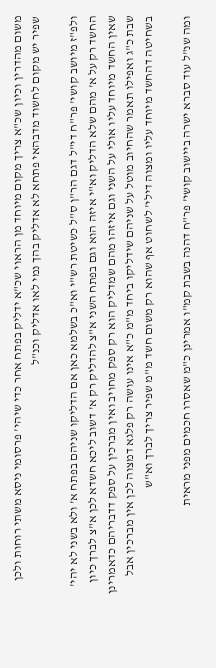משום מהדרין וכיון שכ"א צריך מקום מיוחד מן הראוי שכ"א ידליק בפתח אחר כדי שיהי' פרסומי ניסא משתי רוחות ולכן שפיר יש מקום לחשוד מדבהאי פתחא לא אדליק בהך נמי לאו אדליק וכנ"ל

ולפ"ז מיושב קושי' פר"ח די"ל דגם הר"ן ס"ל כשיטת רש"י וא"כ בשלמא כאן אם הדליקו שניהם בפתח א' ולא בשני לא יהי' החשד רק על א' מהם שלא הדליק וא"י איזה הוא וגם בפתח השני א"צ להדליק רק א' דשוב ליכא חשדא לכן א"צ לברך כיון שאין החשד מיוחד עליו אולי על השני וגם איזהו מהם שמדליק הוא רק ספק מחויב ואין מברכין על ספק דדבריהם כדאמרינן שבת כ"ג ואפילו תאמר שהחיוב מוטל על שניהם שידליקו ביחד מ"מ כ"א אינו עושה רק פלגא דמצוה לכן אין מברכין אבל בשחיטה דהחשד מיוחד עליו ומצוה דילי' לשחוט אף שהוא רק משום חשד מ"מ שפיר צריך לברך וא"ש

ומה שנ"ל עוד סברא ישרה ביישוב קושי' פר"ח דהנה בשבת קמ"ו אמרינן כ"מ שאסרו חכמים מפני מראית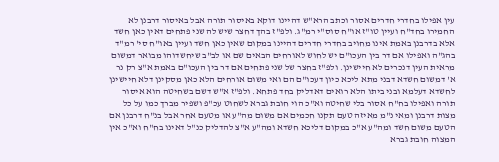עין אפילו בחדרי חדרים אסור וכתב הרא"ש דהיינו דוקא באיסור תורה אבל באיסור דרבנן לא החמירו בחד"ח ועיין טו"ז או"ח סוס"י רמ"ג. ולפ"ז בהך דחצר שיש לה שני פתחים דאין כאן חשד אלא בדרבנן באמת אינו מחויב בחדרי חדרים דהיינו במקום שאין כאן חשד ועיין באו"ח סי' רמ"ד בהג"ה ואפילו אם דר בין העכו"ם יש לחוש לאורחים הבאים שם או לב"ב שיחשדוהו מבואר דמשום מראית העין דנכרים לא חיישינן. ולפ"ז בחצר של שני פתחים אם דר בין העכו"ם באמת א"צ רק נר א' דמשום חשדא דבני מתא ליכא כיון דעכו"ם הם ואי משום אורחים הלא כאן מסקינן דלא חיישינן לחשדא דעלמא ובני ביתו הלא רואים דאדליק בחד פתחא. ולפ"ז א"ש דשם בשחיטה הוא איסור תורה ואפילו בח"ח אסור בלי שחיטה וא"כ הוי חובת גברא לשחוט עכ"פ ושפיר מברך כמו על כל מצות דרבנן ומאי נ"מ מאיזה טעם תקנו חכמים אם משום מה"ע או מטעם אחר אבל בנ"ח דרבנן אם הטעם משום חשד ומה"ע א"כ במקום דליכא חשדא ומה"ע א"צ להדליק כנ"ל דאינו בח"ח וא"כ אין המצוה חובת גברא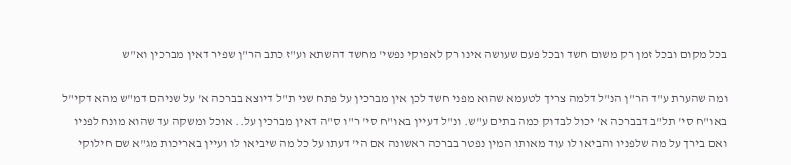בכל מקום ובכל זמן רק משום חשד ובכל פעם שעושה אינו רק לאפוקי נפשי' מחשד דהשתא וע"ז כתב הר"ן שפיר דאין מברכין וא"ש

ומה שהערת ע"ד הר"ן הנ"ל דלמה צריך לטעמא שהוא מפני חשד לכן אין מברכין על פתח שני ת"ל דיוצא בברכה א' על שניהם דמ"ש מהא דקי"ל באו"ח סי' תל"ב דבברכה א' יכול לבדוק כמה בתים ע"ש. ונ"ל דעיין באו"ח סי' ר"ו ס"ה דאין מברכין על.. אוכל ומשקה עד שהוא מונח לפניו ואם בירך על מה שלפניו והביאו לו עוד מאותו המין נפטר בברכה ראשונה אם הי' דעתו על כל מה שיביאו לו ועיין באריכות מג"א שם חילוקי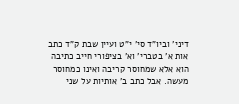דיני' וביו"ד סי' י"ט ועיין שבת ק"ד כתב אות א' בטברי' וא' בציפורי חייב כתיבה הוא אלא שמחוסר קריבה ואינו כמחוסר מעשה. אבל כתב ב' אותיות על שני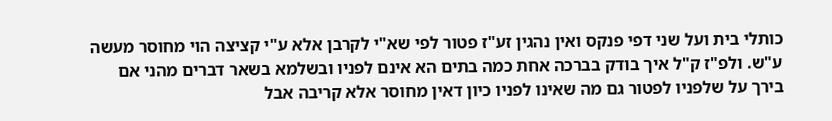כותלי בית ועל שני דפי פנקס ואין נהגין זע"ז פטור לפי שא"י לקרבן אלא ע"י קציצה הוי מחוסר מעשה ע"ש. ולפ"ז ק"ל איך בודק בברכה אחת כמה בתים הא אינם לפניו ובשלמא בשאר דברים מהני אם בירך על שלפניו לפטור גם מה שאינו לפניו כיון דאין מחוסר אלא קריבה אבל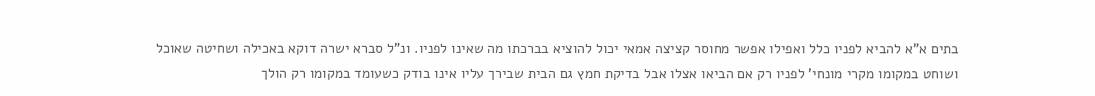בתים א"א להביא לפניו כלל ואפילו אפשר מחוסר קציצה אמאי יכול להוציא בברכתו מה שאינו לפניו. ונ"ל סברא ישרה דוקא באכילה ושחיטה שאוכל ושוחט במקומו מקרי מונחי' לפניו רק אם הביאו אצלו אבל בדיקת חמץ גם הבית שבירך עליו אינו בודק כשעומד במקומו רק הולך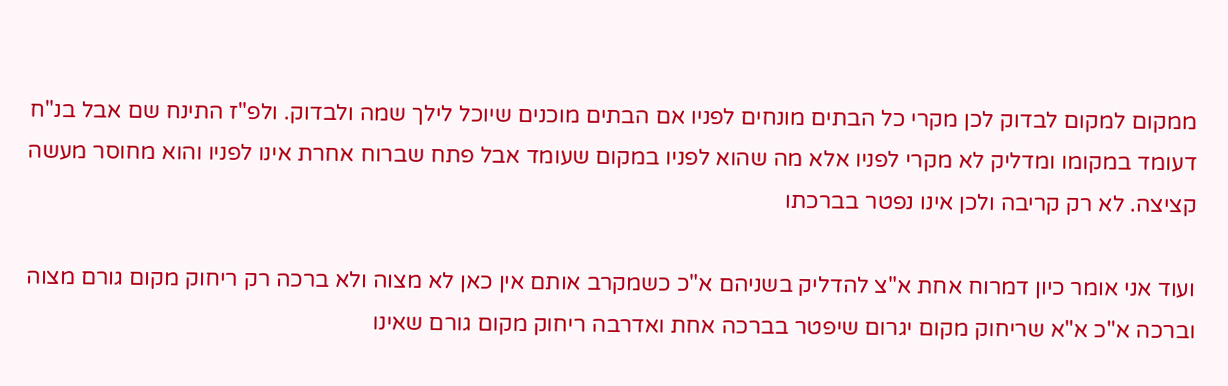ממקום למקום לבדוק לכן מקרי כל הבתים מונחים לפניו אם הבתים מוכנים שיוכל לילך שמה ולבדוק. ולפ"ז התינח שם אבל בנ"ח דעומד במקומו ומדליק לא מקרי לפניו אלא מה שהוא לפניו במקום שעומד אבל פתח שברוח אחרת אינו לפניו והוא מחוסר מעשה קציצה. לא רק קריבה ולכן אינו נפטר בברכתו

ועוד אני אומר כיון דמרוח אחת א"צ להדליק בשניהם א"כ כשמקרב אותם אין כאן לא מצוה ולא ברכה רק ריחוק מקום גורם מצוה וברכה א"כ א"א שריחוק מקום יגרום שיפטר בברכה אחת ואדרבה ריחוק מקום גורם שאינו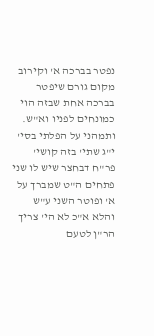נפטר בברכה א' וקירוב מקום גורם שיפטר בברכה אחת שבזה הוי כמונחים לפניו וא"ש. ותמהני על הפלתי בסי' י"ג שתי' בזה קושי' פר"ח דבחצר שיש לו שני פתחים ה"ט שמברך על א' ופוטר השני ע"ש והלא א"כ לא הי' צריך הר"ן לטעם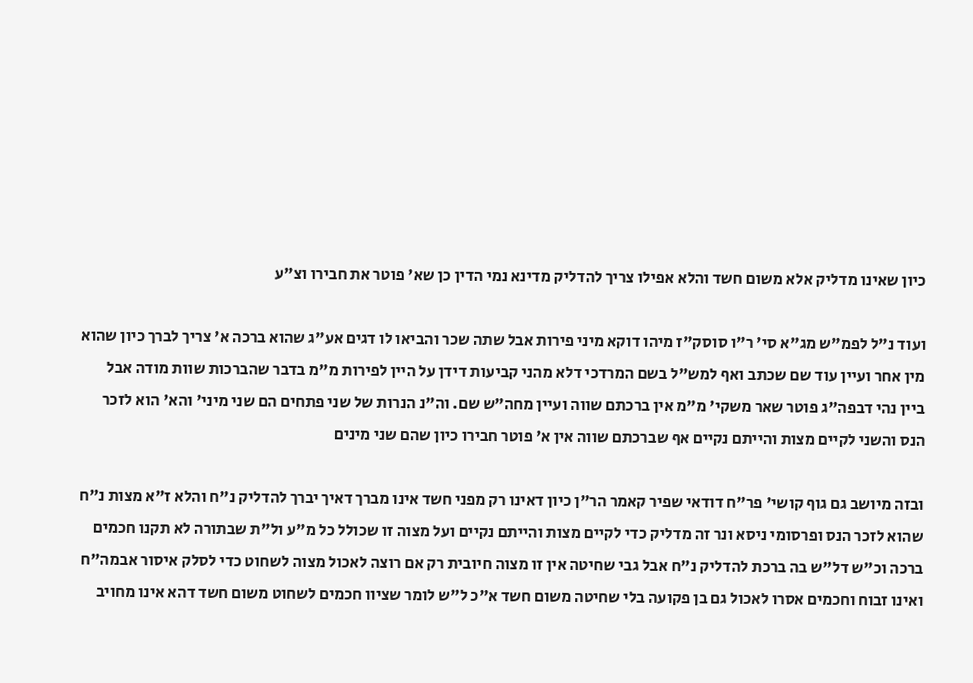כיון שאינו מדליק אלא משום חשד והלא אפילו צריך להדליק מדינא נמי הדין כן שא' פוטר את חבירו וצ"ע

ועוד נ"ל לפמ"ש מג"א סי' ר"ו סוסק"ז מיהו דוקא מיני פירות אבל שתה שכר והביאו לו דגים אע"ג שהוא ברכה א' צריך לברך כיון שהוא מין אחר ועיין עוד שם שכתב ואף למש"ל בשם המרדכי דלא מהני קביעות דידן על היין לפירות מ"מ בדבר שהברכות שוות מודה אבל ביין נהי דבפה"ג פוטר שאר משקי' מ"מ אין ברכתם שווה ועיין מחה"ש שם. וה"נ הנרות של שני פתחים הם שני מיני' והא' הוא לזכר הנס והשני לקיים מצות והייתם נקיים אף שברכתם שווה אין א' פוטר חבירו כיון שהם שני מינים

ובזה מיושב גם גוף קושי' פר"ח דודאי שפיר קאמר הר"ן כיון דאינו רק מפני חשד אינו מברך דאיך יברך להדליק נ"ח והלא ז"א מצות נ"ח שהוא לזכר הנס ופרסומי ניסא ונר זה מדליק כדי לקיים מצות והייתם נקיים ועל מצוה זו שכולל כל מ"ע ול"ת שבתורה לא תקנו חכמים ברכה וכ"ש דל"ש בה ברכת להדליק נ"ח אבל גבי שחיטה אין זו מצוה חיובית רק אם רוצה לאכול מצוה לשחוט כדי לסלק איסור אבמה"ח ואינו זבוח וחכמים אסרו לאכול גם בן פקועה בלי שחיטה משום חשד א"כ ל"ש לומר שציוו חכמים לשחוט משום חשד דהא אינו מחויב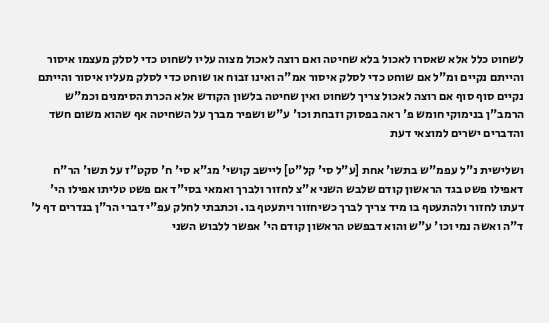לשחוט כלל אלא שאסרו לאכול בלא שחיטה ואם רוצה לאכול מצוה עליו לשחוט כדי לסלק מעצמו איסור והייתם נקיים ומ"ל אם שוחט כדי לסלק איסור אמ"ה ואינו זבוח או שוחט כדי לסלק מעליו איסור והייתם נקיים סוף סוף אם רוצה לאכול צריך לשחוט ואין שחיטה בלשון הקודש אלא הכרת הסימנים וכמ"ש הרמב"ן בנימוקי חומש פ' ראה בפסוק וזבחת וכו' ע"ש ושפיר מברך על השחיטה אף שהוא משום חשד והדברים ישרים למוצאי דעת

ושלישית נ"ל עפמ"ש בתשו' אחת [ע"ל סי' קל"ט] ליישב קושי' מג"א סי' ח' סקט"ז על תשו' הר"ח דאפילו פשט בגד הראשון קודם שלבש השני א"צ לחזור ולברך ואמאי בסי"ד אם פשט טליתו אפילו הי' דעתו לחזור ולהתעטף בו מיד צריך לברך כשיחזור ויתעטף בו. וכתבתי לחלק עפ"י דברי הר"ן בנדרים דף ל' ד"ה ואשה נמי וכו' ע"ש והוא דבפשט הראשון קודם הי' אפשר ללבוש השני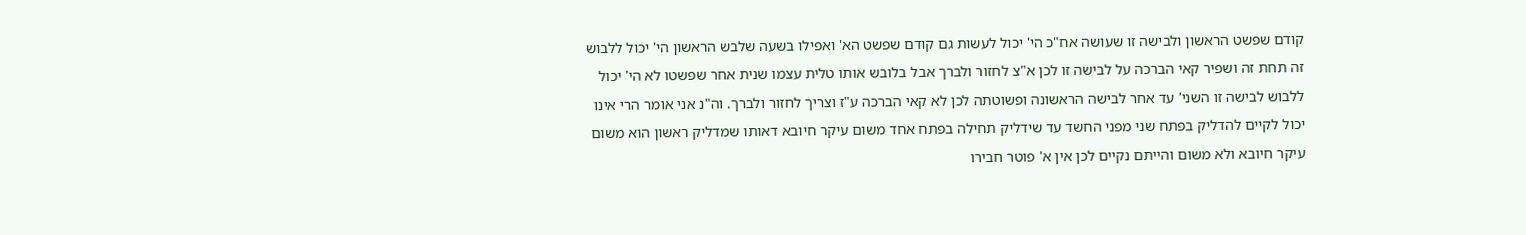קודם שפשט הראשון ולבישה זו שעושה אח"כ הי' יכול לעשות גם קודם שפשט הא' ואפילו בשעה שלבש הראשון הי' יכול ללבוש זה תחת זה ושפיר קאי הברכה על לבישה זו לכן א"צ לחזור ולברך אבל בלובש אותו טלית עצמו שנית אחר שפשטו לא הי' יכול ללבוש לבישה זו השני' עד אחר לבישה הראשונה ופשוטתה לכן לא קאי הברכה ע"ז וצריך לחזור ולברך. וה"נ אני אומר הרי אינו יכול לקיים להדליק בפתח שני מפני החשד עד שידליק תחילה בפתח אחד משום עיקר חיובא דאותו שמדליק ראשון הוא משום עיקר חיובא ולא משום והייתם נקיים לכן אין א' פוטר חבירו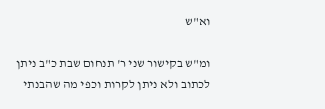וא"ש

ומ"ש בקישור שני ר' תנחום שבת כ"ב ניתן לכתוב ולא ניתן לקרות וכפי מה שהבנתי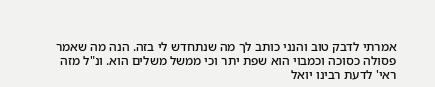אמרתי לדבק טוב והנני כותב לך מה שנתחדש לי בזה. הנה מה שאמר פסולה כסוכה וכמבוי הוא שפת יתר וכי ממשל משלים הוא. ונ"ל מזה ראי' לדעת רבינו יואל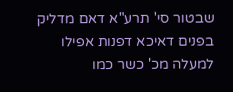שבטור סי' תרע"א דאם מדליק בפנים דאיכא דפנות אפילו למעלה מכ' כשר כמו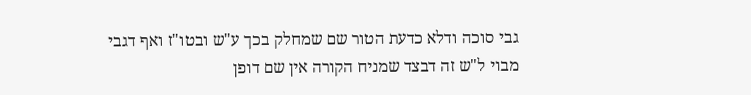גבי סוכה ודלא כדעת הטור שם שמחלק בכך ע"ש ובטו"ז ואף דגבי מבוי ל"ש זה דבצד שמניח הקורה אין שם דופן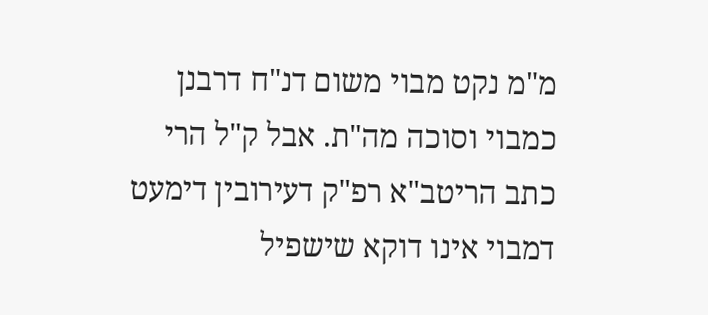מ"מ נקט מבוי משום דנ"ח דרבנן כמבוי וסוכה מה"ת. אבל ק"ל הרי כתב הריטב"א רפ"ק דעירובין דימעט דמבוי אינו דוקא שישפיל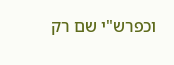וכפרש"י שם רק